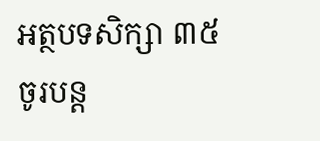អត្ថបទសិក្សា ៣៥
ចូរបន្ដ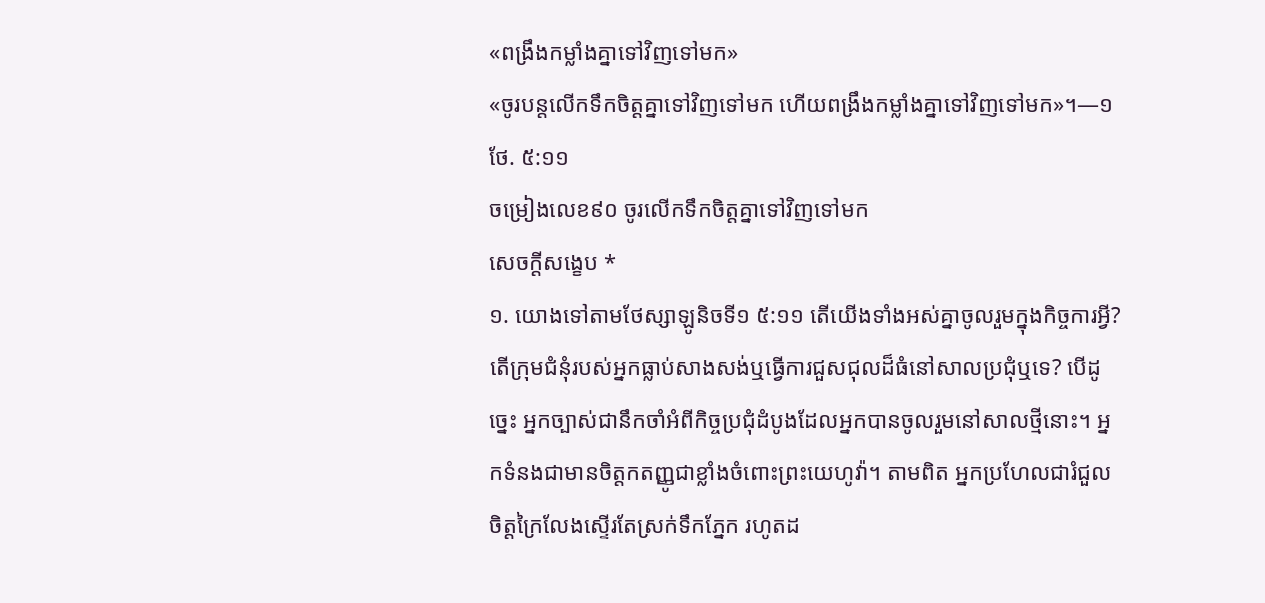«ពង្រឹងកម្លាំងគ្នាទៅវិញទៅមក»
«ចូរបន្តលើកទឹកចិត្តគ្នាទៅវិញទៅមក ហើយពង្រឹងកម្លាំងគ្នាទៅវិញទៅមក»។—១ថែ. ៥:១១
ចម្រៀងលេខ៩០ ចូរលើកទឹកចិត្តគ្នាទៅវិញទៅមក
សេចក្ដីសង្ខេប *
១. យោងទៅតាមថែស្សាឡូនិចទី១ ៥:១១ តើយើងទាំងអស់គ្នាចូលរួមក្នុងកិច្ចការអ្វី?
តើក្រុមជំនុំរបស់អ្នកធ្លាប់សាងសង់ឬធ្វើការជួសជុលដ៏ធំនៅសាលប្រជុំឬទេ? បើដូច្នេះ អ្នកច្បាស់ជានឹកចាំអំពីកិច្ចប្រជុំដំបូងដែលអ្នកបានចូលរួមនៅសាលថ្មីនោះ។ អ្នកទំនងជាមានចិត្តកតញ្ញូជាខ្លាំងចំពោះព្រះយេហូវ៉ា។ តាមពិត អ្នកប្រហែលជារំជួលចិត្តក្រៃលែងស្ទើរតែស្រក់ទឹកភ្នែក រហូតដ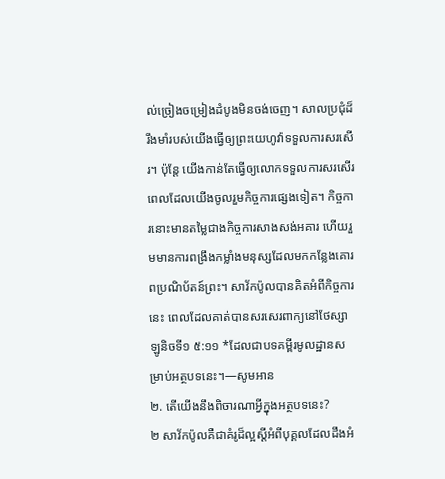ល់ច្រៀងចម្រៀងដំបូងមិនចង់ចេញ។ សាលប្រជុំដ៏រឹងមាំរបស់យើងធ្វើឲ្យព្រះយេហូវ៉ាទទួលការសរសើរ។ ប៉ុន្តែ យើងកាន់តែធ្វើឲ្យលោកទទួលការសរសើរ ពេលដែលយើងចូលរួមកិច្ចការផ្សេងទៀត។ កិច្ចការនោះមានតម្លៃជាងកិច្ចការសាងសង់អគារ ហើយរួមមានការពង្រឹងកម្លាំងមនុស្សដែលមកកន្លែងគោរពប្រណិប័តន៍ព្រះ។ សាវ័កប៉ូលបានគិតអំពីកិច្ចការនេះ ពេលដែលគាត់បានសរសេរពាក្យនៅថែស្សាឡូនិចទី១ ៥:១១ *ដែលជាបទគម្ពីរមូលដ្ឋានសម្រាប់អត្ថបទនេះ។—សូមអាន
២. តើយើងនឹងពិចារណាអ្វីក្នុងអត្ថបទនេះ?
២ សាវ័កប៉ូលគឺជាគំរូដ៏ល្អស្ដីអំពីបុគ្គលដែលដឹងអំ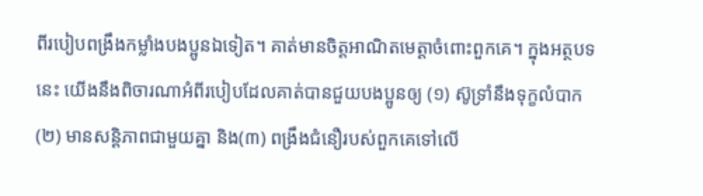ពីរបៀបពង្រឹងកម្លាំងបងប្អូនឯទៀត។ គាត់មានចិត្តអាណិតមេត្តាចំពោះពួកគេ។ ក្នុងអត្ថបទនេះ យើងនឹងពិចារណាអំពីរបៀបដែលគាត់បានជួយបងប្អូនឲ្យ (១) ស៊ូទ្រាំនឹងទុក្ខលំបាក (២) មានសន្តិភាពជាមួយគ្នា និង(៣) ពង្រឹងជំនឿរបស់ពួកគេទៅលើ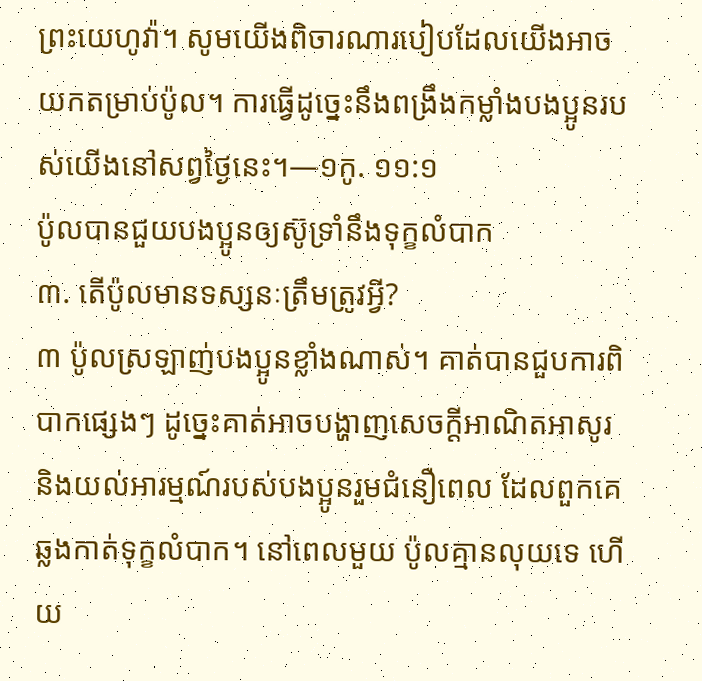ព្រះយេហូវ៉ា។ សូមយើងពិចារណារបៀបដែលយើងអាចយកតម្រាប់ប៉ូល។ ការធ្វើដូច្នេះនឹងពង្រឹងកម្លាំងបងប្អូនរបស់យើងនៅសព្វថ្ងៃនេះ។—១កូ. ១១:១
ប៉ូលបានជួយបងប្អូនឲ្យស៊ូទ្រាំនឹងទុក្ខលំបាក
៣. តើប៉ូលមានទស្សនៈត្រឹមត្រូវអ្វី?
៣ ប៉ូលស្រឡាញ់បងប្អូនខ្លាំងណាស់។ គាត់បានជួបការពិបាកផ្សេងៗ ដូច្នេះគាត់អាចបង្ហាញសេចក្ដីអាណិតអាសូរ និងយល់អារម្មណ៍របស់បងប្អូនរួមជំនឿពេល ដែលពួកគេឆ្លងកាត់ទុក្ខលំបាក។ នៅពេលមួយ ប៉ូលគ្មានលុយទេ ហើយ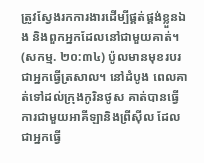ត្រូវស្វែងរកការងារដើម្បីផ្គត់ផ្គង់ខ្លួនឯង និងពួកអ្នកដែលនៅជាមួយគាត់។ (សកម្ម. ២០:៣៤) ប៉ូលមានមុខរបរជាអ្នកធ្វើត្រសាល។ នៅដំបូង ពេលគាត់ទៅដល់ក្រុងកូរិនថូស គាត់បានធ្វើការជាមួយអាគីឡានិងព្រីស៊ីល ដែលជាអ្នកធ្វើ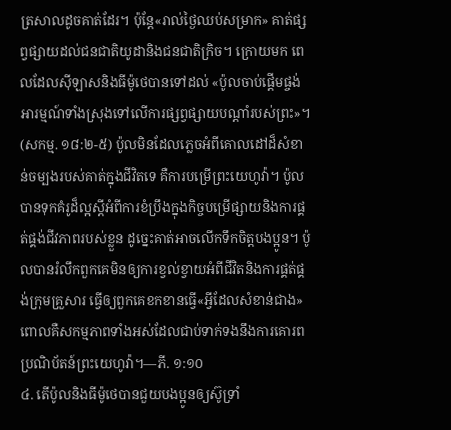ត្រសាលដូចគាត់ដែរ។ ប៉ុន្តែ«រាល់ថ្ងៃឈប់សម្រាក» គាត់ផ្សព្វផ្សាយដល់ជនជាតិយូដានិងជនជាតិក្រិច។ ក្រោយមក ពេលដែលស៊ីឡាសនិងធីម៉ូថេបានទៅដល់ «ប៉ូលចាប់ផ្ដើមផ្ចង់អារម្មណ៍ទាំងស្រុងទៅលើការផ្សព្វផ្សាយបណ្ដាំរបស់ព្រះ»។ (សកម្ម. ១៨:២-៥) ប៉ូលមិនដែលភ្លេចអំពីគោលដៅដ៏សំខាន់ចម្បងរបស់គាត់ក្នុងជីវិតទេ គឺការបម្រើព្រះយេហូវ៉ា។ ប៉ូលបានទុកគំរូដ៏ល្អស្ដីអំពីការខំប្រឹងក្នុងកិច្ចបម្រើផ្សាយនិងការផ្គត់ផ្គង់ជីវភាពរបស់ខ្លួន ដូច្នេះគាត់អាចលើកទឹកចិត្តបងប្អូន។ ប៉ូលបានរំលឹកពួកគេមិនឲ្យការខ្វល់ខ្វាយអំពីជីវិតនិងការផ្គត់ផ្គង់ក្រុមគ្រួសារ ធ្វើឲ្យពួកគេខកខានធ្វើ«អ្វីដែលសំខាន់ជាង» ពោលគឺសកម្មភាពទាំងអស់ដែលជាប់ទាក់ទងនឹងការគោរពប្រណិប័តន៍ព្រះយេហូវ៉ា។—ភី. ១:១០
៤. តើប៉ូលនិងធីម៉ូថេបានជួយបងប្អូនឲ្យស៊ូទ្រាំ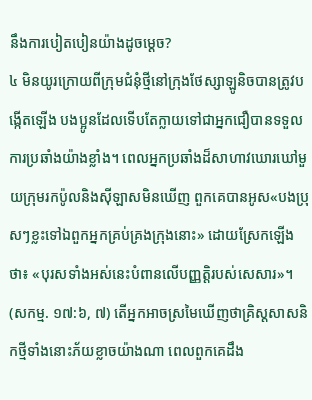នឹងការបៀតបៀនយ៉ាងដូចម្ដេច?
៤ មិនយូរក្រោយពីក្រុមជំនុំថ្មីនៅក្រុងថែស្សាឡូនិចបានត្រូវបង្កើតឡើង បងប្អូនដែលទើបតែក្លាយទៅជាអ្នកជឿបានទទួលការប្រឆាំងយ៉ាងខ្លាំង។ ពេលអ្នកប្រឆាំងដ៏សាហាវឃោរឃៅមួយក្រុមរកប៉ូលនិងស៊ីឡាសមិនឃើញ ពួកគេបានអូស«បងប្រុសៗខ្លះទៅឯពួកអ្នកគ្រប់គ្រងក្រុងនោះ» ដោយស្រែកឡើងថា៖ «បុរសទាំងអស់នេះបំពានលើបញ្ញត្ដិរបស់សេសារ»។ (សកម្ម. ១៧:៦, ៧) តើអ្នកអាចស្រមៃឃើញថាគ្រិស្តសាសនិកថ្មីទាំងនោះភ័យខ្លាចយ៉ាងណា ពេលពួកគេដឹង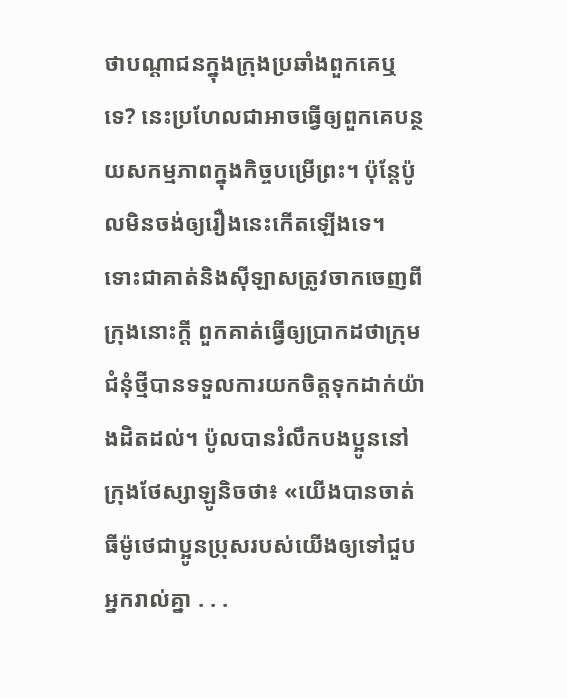ថាបណ្ដាជនក្នុងក្រុងប្រឆាំងពួកគេឬទេ? នេះប្រហែលជាអាចធ្វើឲ្យពួកគេបន្ថយសកម្មភាពក្នុងកិច្ចបម្រើព្រះ។ ប៉ុន្តែប៉ូលមិនចង់ឲ្យរឿងនេះកើតឡើងទេ។ ទោះជាគាត់និងស៊ីឡាសត្រូវចាកចេញពីក្រុងនោះក្ដី ពួកគាត់ធ្វើឲ្យប្រាកដថាក្រុមជំនុំថ្មីបានទទួលការយកចិត្តទុកដាក់យ៉ាងដិតដល់។ ប៉ូលបានរំលឹកបងប្អូននៅក្រុងថែស្សាឡូនិចថា៖ «យើងបានចាត់ធីម៉ូថេជាប្អូនប្រុសរបស់យើងឲ្យទៅជួបអ្នករាល់គ្នា . . .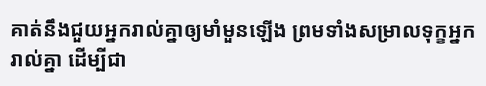គាត់នឹងជួយអ្នករាល់គ្នាឲ្យមាំមួនឡើង ព្រមទាំងសម្រាលទុក្ខអ្នករាល់គ្នា ដើម្បីជា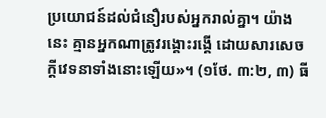ប្រយោជន៍ដល់ជំនឿរបស់អ្នករាល់គ្នា។ យ៉ាងនេះ គ្មានអ្នកណាត្រូវរង្គោះរង្គើ ដោយសារសេចក្ដីវេទនាទាំងនោះឡើយ»។ (១ថែ. ៣:២, ៣) ធី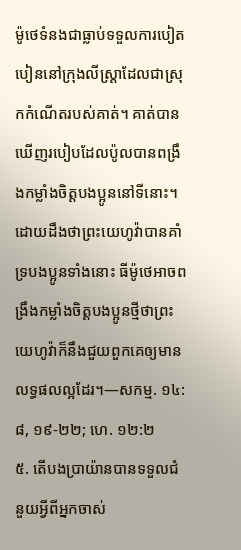ម៉ូថេទំនងជាធ្លាប់ទទួលការបៀតបៀននៅក្រុងលីស្ដ្រាដែលជាស្រុកកំណើតរបស់គាត់។ គាត់បានឃើញរបៀបដែលប៉ូលបានពង្រឹងកម្លាំងចិត្តបងប្អូននៅទីនោះ។ ដោយដឹងថាព្រះយេហូវ៉ាបានគាំទ្របងប្អូនទាំងនោះ ធីម៉ូថេអាចពង្រឹងកម្លាំងចិត្តបងប្អូនថ្មីថាព្រះយេហូវ៉ាក៏នឹងជួយពួកគេឲ្យមានលទ្ធផលល្អដែរ។—សកម្ម. ១៤:៨, ១៩-២២; ហេ. ១២:២
៥. តើបងប្រាយ៉ានបានទទួលជំនួយអ្វីពីអ្នកចាស់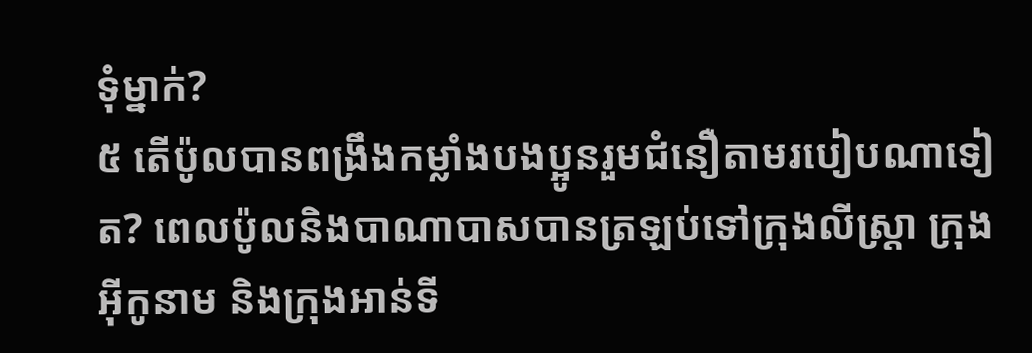ទុំម្នាក់?
៥ តើប៉ូលបានពង្រឹងកម្លាំងបងប្អូនរួមជំនឿតាមរបៀបណាទៀត? ពេលប៉ូលនិងបាណាបាសបានត្រឡប់ទៅក្រុងលីស្ដ្រា ក្រុងអ៊ីកូនាម និងក្រុងអាន់ទី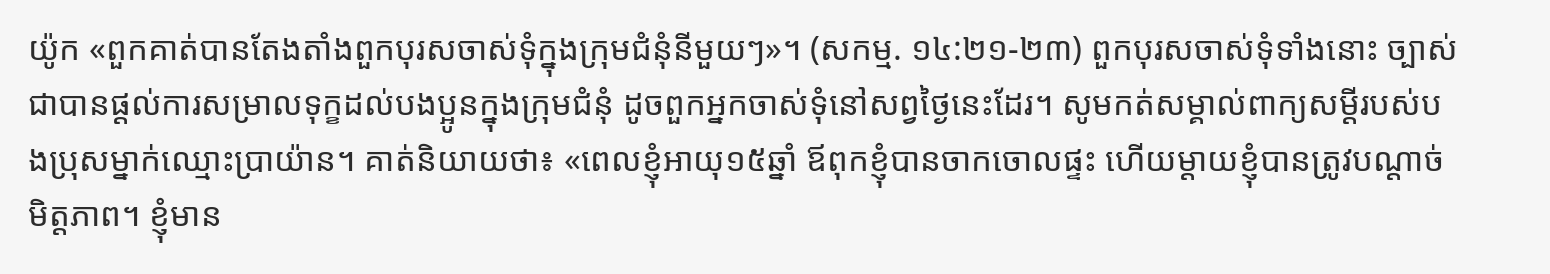យ៉ូក «ពួកគាត់បានតែងតាំងពួកបុរសចាស់ទុំក្នុងក្រុមជំនុំនីមួយៗ»។ (សកម្ម. ១៤:២១-២៣) ពួកបុរសចាស់ទុំទាំងនោះ ច្បាស់ជាបានផ្ដល់ការសម្រាលទុក្ខដល់បងប្អូនក្នុងក្រុមជំនុំ ដូចពួកអ្នកចាស់ទុំនៅសព្វថ្ងៃនេះដែរ។ សូមកត់សម្គាល់ពាក្យសម្ដីរបស់បងប្រុសម្នាក់ឈ្មោះប្រាយ៉ាន។ គាត់និយាយថា៖ «ពេលខ្ញុំអាយុ១៥ឆ្នាំ ឪពុកខ្ញុំបានចាកចោលផ្ទះ ហើយម្ដាយខ្ញុំបានត្រូវបណ្ដាច់មិត្តភាព។ ខ្ញុំមាន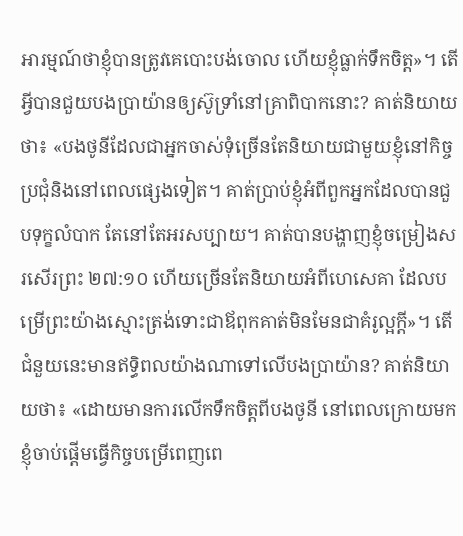អារម្មណ៍ថាខ្ញុំបានត្រូវគេបោះបង់ចោល ហើយខ្ញុំធ្លាក់ទឹកចិត្ត»។ តើអ្វីបានជួយបងប្រាយ៉ានឲ្យស៊ូទ្រាំនៅគ្រាពិបាកនោះ? គាត់និយាយថា៖ «បងថូនីដែលជាអ្នកចាស់ទុំច្រើនតែនិយាយជាមួយខ្ញុំនៅកិច្ចប្រជុំនិងនៅពេលផ្សេងទៀត។ គាត់ប្រាប់ខ្ញុំអំពីពួកអ្នកដែលបានជួបទុក្ខលំបាក តែនៅតែអរសប្បាយ។ គាត់បានបង្ហាញខ្ញុំចម្រៀងសរសើរព្រះ ២៧:១០ ហើយច្រើនតែនិយាយអំពីហេសេគា ដែលបម្រើព្រះយ៉ាងស្មោះត្រង់ទោះជាឪពុកគាត់មិនមែនជាគំរូល្អក្ដី»។ តើជំនួយនេះមានឥទ្ធិពលយ៉ាងណាទៅលើបងប្រាយ៉ាន? គាត់និយាយថា៖ «ដោយមានការលើកទឹកចិត្តពីបងថូនី នៅពេលក្រោយមកខ្ញុំចាប់ផ្ដើមធ្វើកិច្ចបម្រើពេញពេ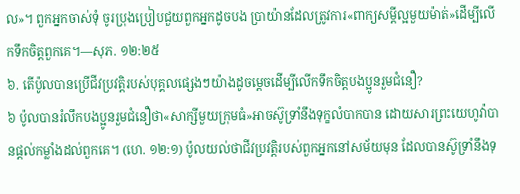ល»។ ពួកអ្នកចាស់ទុំ ចូរប្រុងប្រៀបជួយពួកអ្នកដូចបង ប្រាយ៉ានដែលត្រូវការ«ពាក្យសម្ដីល្អមួយម៉ាត់»ដើម្បីលើកទឹកចិត្តពួកគេ។—សុភ. ១២:២៥
៦. តើប៉ូលបានប្រើជីវប្រវត្តិរបស់បុគ្គលផ្សេងៗយ៉ាងដូចម្ដេចដើម្បីលើកទឹកចិត្តបងប្អូនរួមជំនឿ?
៦ ប៉ូលបានរំលឹកបងប្អូនរួមជំនឿថា«សាក្សីមួយក្រុមធំ»អាចស៊ូទ្រាំនឹងទុក្ខលំបាកបាន ដោយសារព្រះយេហូវ៉ាបានផ្ដល់កម្លាំងដល់ពួកគេ។ (ហេ. ១២:១) ប៉ូលយល់ថាជីវប្រវត្តិរបស់ពួកអ្នកនៅសម័យមុន ដែលបានស៊ូទ្រាំនឹងទុ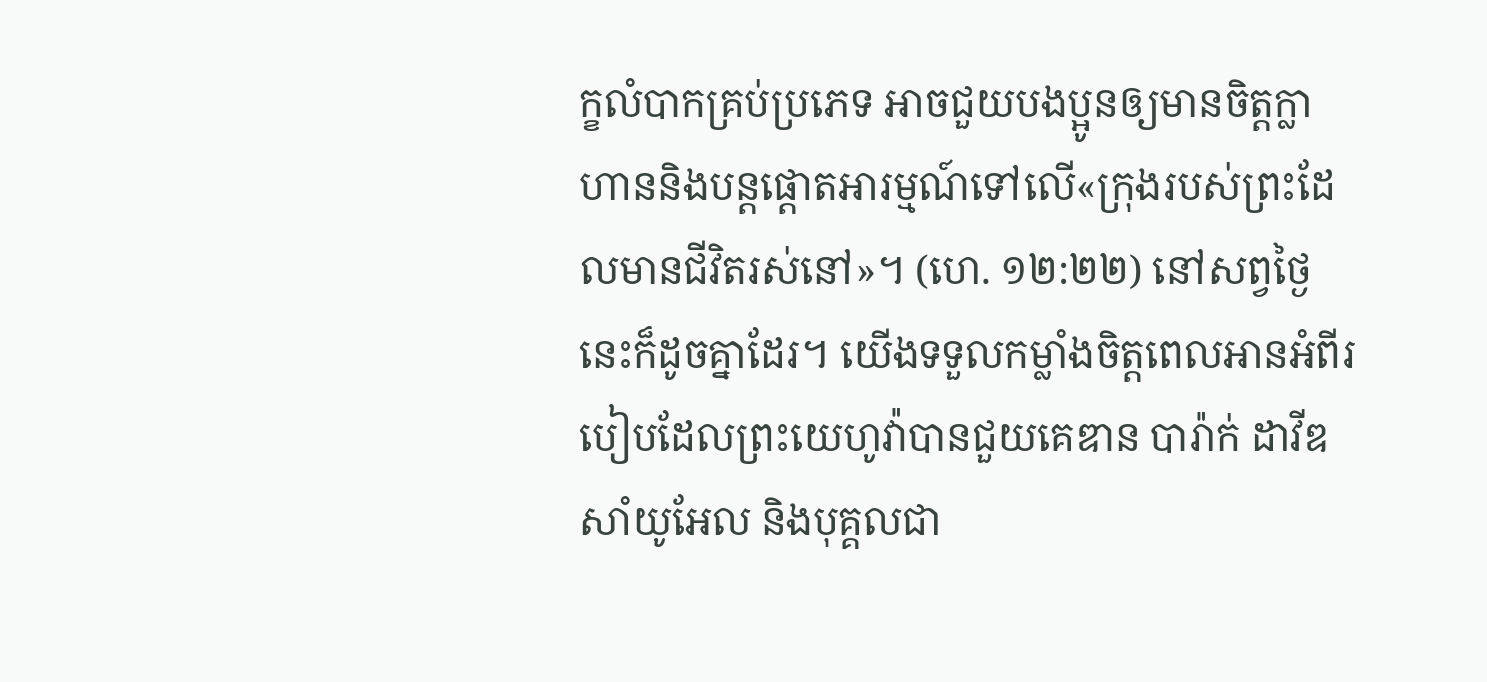ក្ខលំបាកគ្រប់ប្រភេទ អាចជួយបងប្អូនឲ្យមានចិត្តក្លាហាននិងបន្តផ្ដោតអារម្មណ៍ទៅលើ«ក្រុងរបស់ព្រះដែលមានជីវិតរស់នៅ»។ (ហេ. ១២:២២) នៅសព្វថ្ងៃនេះក៏ដូចគ្នាដែរ។ យើងទទួលកម្លាំងចិត្តពេលអានអំពីរបៀបដែលព្រះយេហូវ៉ាបានជួយគេឌាន បារ៉ាក់ ដាវីឌ សាំយូអែល និងបុគ្គលជា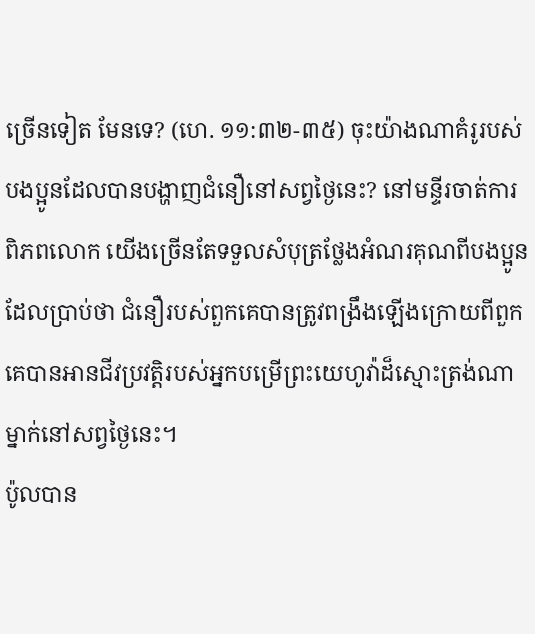ច្រើនទៀត មែនទេ? (ហេ. ១១:៣២-៣៥) ចុះយ៉ាងណាគំរូរបស់បងប្អូនដែលបានបង្ហាញជំនឿនៅសព្វថ្ងៃនេះ? នៅមន្ទីរចាត់ការពិភពលោក យើងច្រើនតែទទួលសំបុត្រថ្លែងអំណរគុណពីបងប្អូនដែលប្រាប់ថា ជំនឿរបស់ពួកគេបានត្រូវពង្រឹងឡើងក្រោយពីពួកគេបានអានជីវប្រវត្តិរបស់អ្នកបម្រើព្រះយេហូវ៉ាដ៏ស្មោះត្រង់ណាម្នាក់នៅសព្វថ្ងៃនេះ។
ប៉ូលបាន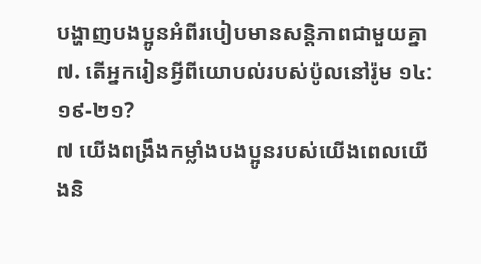បង្ហាញបងប្អូនអំពីរបៀបមានសន្តិភាពជាមួយគ្នា
៧. តើអ្នករៀនអ្វីពីយោបល់របស់ប៉ូលនៅរ៉ូម ១៤:១៩-២១?
៧ យើងពង្រឹងកម្លាំងបងប្អូនរបស់យើងពេលយើងនិ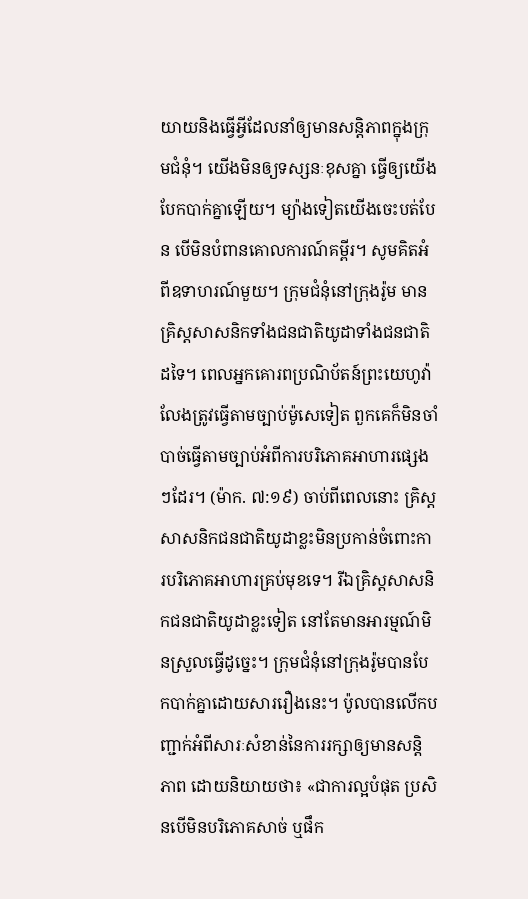យាយនិងធ្វើអ្វីដែលនាំឲ្យមានសន្តិភាពក្នុងក្រុមជំនុំ។ យើងមិនឲ្យទស្សនៈខុសគ្នា ធ្វើឲ្យយើងបែកបាក់គ្នាឡើយ។ ម្យ៉ាងទៀតយើងចេះបត់បែន បើមិនបំពានគោលការណ៍គម្ពីរ។ សូមគិតអំពីឧទាហរណ៍មួយ។ ក្រុមជំនុំនៅក្រុងរ៉ូម មានគ្រិស្តសាសនិកទាំងជនជាតិយូដាទាំងជនជាតិដទៃ។ ពេលអ្នកគោរពប្រណិប័តន៍ព្រះយេហូវ៉ាលែងត្រូវធ្វើតាមច្បាប់ម៉ូសេទៀត ពួកគេក៏មិនចាំបាច់ធ្វើតាមច្បាប់អំពីការបរិភោគអាហារផ្សេងៗដែរ។ (ម៉ាក. ៧:១៩) ចាប់ពីពេលនោះ គ្រិស្តសាសនិកជនជាតិយូដាខ្លះមិនប្រកាន់ចំពោះការបរិភោគអាហារគ្រប់មុខទេ។ រីឯគ្រិស្តសាសនិកជនជាតិយូដាខ្លះទៀត នៅតែមានអារម្មណ៍មិនស្រួលធ្វើដូច្នេះ។ ក្រុមជំនុំនៅក្រុងរ៉ូមបានបែកបាក់គ្នាដោយសាររឿងនេះ។ ប៉ូលបានលើកបញ្ជាក់អំពីសារៈសំខាន់នៃការរក្សាឲ្យមានសន្តិភាព ដោយនិយាយថា៖ «ជាការល្អបំផុត ប្រសិនបើមិនបរិភោគសាច់ ឬផឹក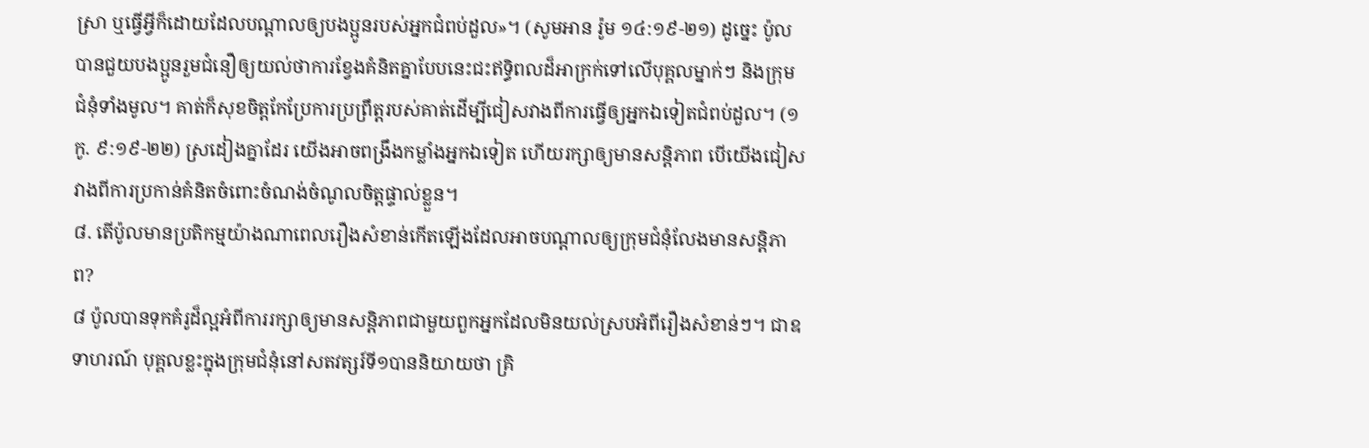ស្រា ឬធ្វើអ្វីក៏ដោយដែលបណ្ដាលឲ្យបងប្អូនរបស់អ្នកជំពប់ដួល»។ (សូមអាន រ៉ូម ១៤:១៩-២១) ដូច្នេះ ប៉ូលបានជួយបងប្អូនរួមជំនឿឲ្យយល់ថាការខ្វែងគំនិតគ្នាបែបនេះជះឥទ្ធិពលដ៏អាក្រក់ទៅលើបុគ្គលម្នាក់ៗ និងក្រុមជំនុំទាំងមូល។ គាត់ក៏សុខចិត្តកែប្រែការប្រព្រឹត្តរបស់គាត់ដើម្បីជៀសវាងពីការធ្វើឲ្យអ្នកឯទៀតជំពប់ដួល។ (១កូ. ៩:១៩-២២) ស្រដៀងគ្នាដែរ យើងអាចពង្រឹងកម្លាំងអ្នកឯទៀត ហើយរក្សាឲ្យមានសន្តិភាព បើយើងជៀសវាងពីការប្រកាន់គំនិតចំពោះចំណង់ចំណូលចិត្តផ្ទាល់ខ្លួន។
៨. តើប៉ូលមានប្រតិកម្មយ៉ាងណាពេលរឿងសំខាន់កើតឡើងដែលអាចបណ្ដាលឲ្យក្រុមជំនុំលែងមានសន្តិភាព?
៨ ប៉ូលបានទុកគំរូដ៏ល្អអំពីការរក្សាឲ្យមានសន្តិភាពជាមួយពួកអ្នកដែលមិនយល់ស្របអំពីរឿងសំខាន់ៗ។ ជាឧទាហរណ៍ បុគ្គលខ្លះក្នុងក្រុមជំនុំនៅសតវត្សរ៍ទី១បាននិយាយថា គ្រិ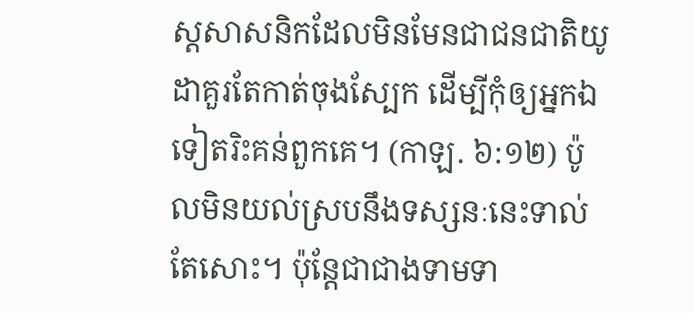ស្តសាសនិកដែលមិនមែនជាជនជាតិយូដាគួរតែកាត់ចុងស្បែក ដើម្បីកុំឲ្យអ្នកឯទៀតរិះគន់ពួកគេ។ (កាឡ. ៦:១២) ប៉ូលមិនយល់ស្របនឹងទស្សនៈនេះទាល់តែសោះ។ ប៉ុន្តែជាជាងទាមទា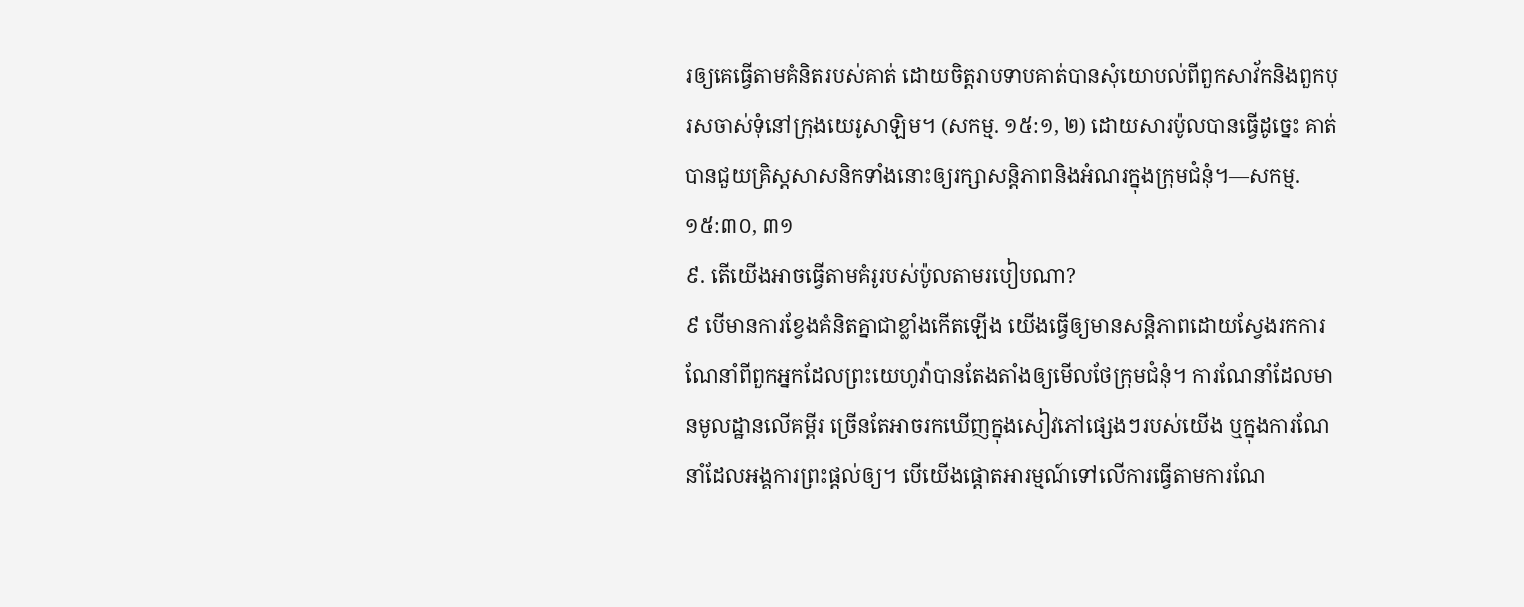រឲ្យគេធ្វើតាមគំនិតរបស់គាត់ ដោយចិត្តរាបទាបគាត់បានសុំយោបល់ពីពួកសាវ័កនិងពួកបុរសចាស់ទុំនៅក្រុងយេរូសាឡិម។ (សកម្ម. ១៥:១, ២) ដោយសារប៉ូលបានធ្វើដូច្នេះ គាត់បានជួយគ្រិស្តសាសនិកទាំងនោះឲ្យរក្សាសន្តិភាពនិងអំណរក្នុងក្រុមជំនុំ។—សកម្ម. ១៥:៣០, ៣១
៩. តើយើងអាចធ្វើតាមគំរូរបស់ប៉ូលតាមរបៀបណា?
៩ បើមានការខ្វែងគំនិតគ្នាជាខ្លាំងកើតឡើង យើងធ្វើឲ្យមានសន្តិភាពដោយស្វែងរកការណែនាំពីពួកអ្នកដែលព្រះយេហូវ៉ាបានតែងតាំងឲ្យមើលថែក្រុមជំនុំ។ ការណែនាំដែលមានមូលដ្ឋានលើគម្ពីរ ច្រើនតែអាចរកឃើញក្នុងសៀវភៅផ្សេងៗរបស់យើង ឬក្នុងការណែនាំដែលអង្គការព្រះផ្ដល់ឲ្យ។ បើយើងផ្ដោតអារម្មណ៍ទៅលើការធ្វើតាមការណែ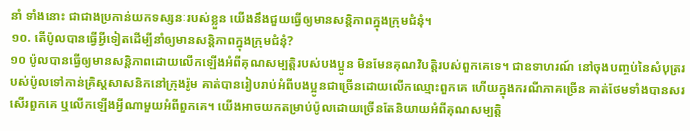នាំ ទាំងនោះ ជាជាងប្រកាន់យកទស្សនៈរបស់ខ្លួន យើងនឹងជួយធ្វើឲ្យមានសន្តិភាពក្នុងក្រុមជំនុំ។
១០. តើប៉ូលបានធ្វើអ្វីទៀតដើម្បីនាំឲ្យមានសន្តិភាពក្នុងក្រុមជំនុំ?
១០ ប៉ូលបានធ្វើឲ្យមានសន្តិភាពដោយលើកឡើងអំពីគុណសម្បត្តិរបស់បងប្អូន មិនមែនគុណវិបត្តិរបស់ពួកគេទេ។ ជាឧទាហរណ៍ នៅចុងបញ្ចប់នៃសំបុត្ររបស់ប៉ូលទៅកាន់គ្រិស្តសាសនិកនៅក្រុងរ៉ូម គាត់បានរៀបរាប់អំពីបងប្អូនជាច្រើនដោយលើកឈ្មោះពួកគេ ហើយក្នុងករណីភាគច្រើន គាត់ថែមទាំងបានសរសើរពួកគេ ឬលើកឡើងអ្វីណាមួយអំពីពួកគេ។ យើងអាចយកតម្រាប់ប៉ូលដោយច្រើនតែនិយាយអំពីគុណសម្បត្តិ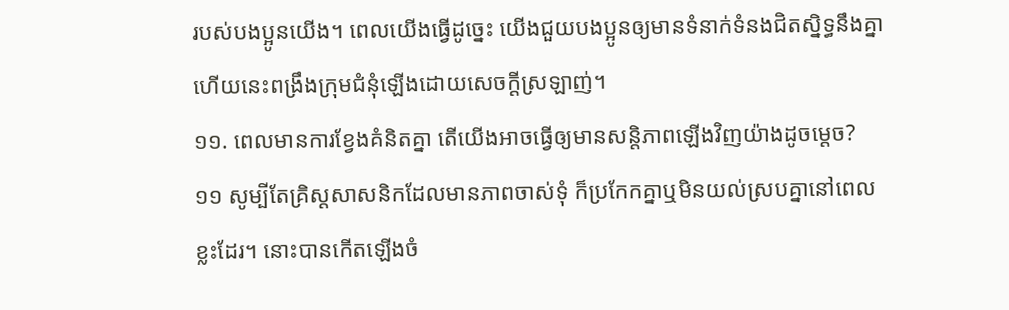របស់បងប្អូនយើង។ ពេលយើងធ្វើដូច្នេះ យើងជួយបងប្អូនឲ្យមានទំនាក់ទំនងជិតស្និទ្ធនឹងគ្នា ហើយនេះពង្រឹងក្រុមជំនុំឡើងដោយសេចក្ដីស្រឡាញ់។
១១. ពេលមានការខ្វែងគំនិតគ្នា តើយើងអាចធ្វើឲ្យមានសន្តិភាពឡើងវិញយ៉ាងដូចម្ដេច?
១១ សូម្បីតែគ្រិស្តសាសនិកដែលមានភាពចាស់ទុំ ក៏ប្រកែកគ្នាឬមិនយល់ស្របគ្នានៅពេលខ្លះដែរ។ នោះបានកើតឡើងចំ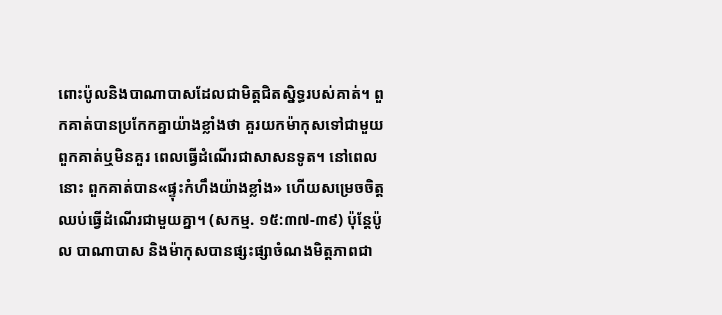ពោះប៉ូលនិងបាណាបាសដែលជាមិត្តជិតស្និទ្ធរបស់គាត់។ ពួកគាត់បានប្រកែកគ្នាយ៉ាងខ្លាំងថា គួរយកម៉ាកុសទៅជាមួយពួកគាត់ឬមិនគួរ ពេលធ្វើដំណើរជាសាសនទូត។ នៅពេលនោះ ពួកគាត់បាន«ផ្ទុះកំហឹងយ៉ាងខ្លាំង» ហើយសម្រេចចិត្តឈប់ធ្វើដំណើរជាមួយគ្នា។ (សកម្ម. ១៥:៣៧-៣៩) ប៉ុន្តែប៉ូល បាណាបាស និងម៉ាកុសបានផ្សះផ្សាចំណងមិត្តភាពជា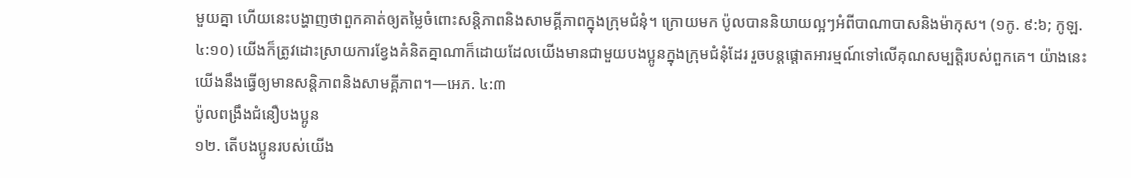មួយគ្នា ហើយនេះបង្ហាញថាពួកគាត់ឲ្យតម្លៃចំពោះសន្តិភាពនិងសាមគ្គីភាពក្នុងក្រុមជំនុំ។ ក្រោយមក ប៉ូលបាននិយាយល្អៗអំពីបាណាបាសនិងម៉ាកុស។ (១កូ. ៩:៦; កូឡ. ៤:១០) យើងក៏ត្រូវដោះស្រាយការខ្វែងគំនិតគ្នាណាក៏ដោយដែលយើងមានជាមួយបងប្អូនក្នុងក្រុមជំនុំដែរ រួចបន្ដផ្ដោតអារម្មណ៍ទៅលើគុណសម្បត្តិរបស់ពួកគេ។ យ៉ាងនេះ យើងនឹងធ្វើឲ្យមានសន្តិភាពនិងសាមគ្គីភាព។—អេភ. ៤:៣
ប៉ូលពង្រឹងជំនឿបងប្អូន
១២. តើបងប្អូនរបស់យើង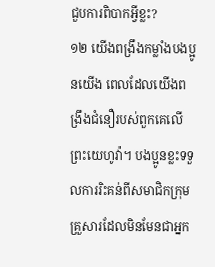ជួបការពិបាកអ្វីខ្លះ?
១២ យើងពង្រឹងកម្លាំងបងប្អូនយើង ពេលដែលយើងពង្រឹងជំនឿរបស់ពួកគេលើព្រះយេហូវ៉ា។ បងប្អូនខ្លះទទួលការរិះគន់ពីសមាជិកក្រុមគ្រួសារដែលមិនមែនជាអ្នក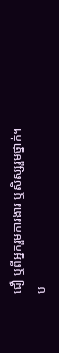ជឿ ឬពីអ្នករួមការងារ ឬសិស្សរួមថ្នាក់។ ប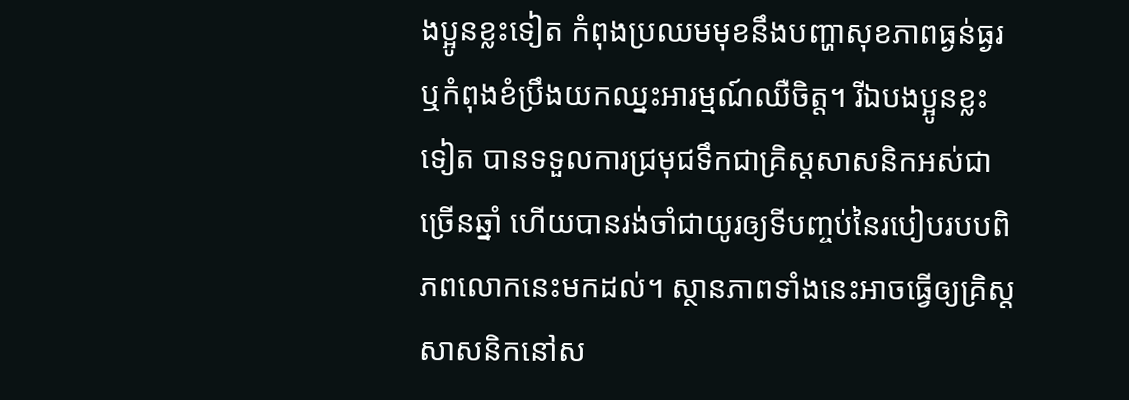ងប្អូនខ្លះទៀត កំពុងប្រឈមមុខនឹងបញ្ហាសុខភាពធ្ងន់ធ្ងរ ឬកំពុងខំប្រឹងយកឈ្នះអារម្មណ៍ឈឺចិត្ត។ រីឯបងប្អូនខ្លះទៀត បានទទួលការជ្រមុជទឹកជាគ្រិស្តសាសនិកអស់ជាច្រើនឆ្នាំ ហើយបានរង់ចាំជាយូរឲ្យទីបញ្ចប់នៃរបៀបរបបពិភពលោកនេះមកដល់។ ស្ថានភាពទាំងនេះអាចធ្វើឲ្យគ្រិស្តសាសនិកនៅស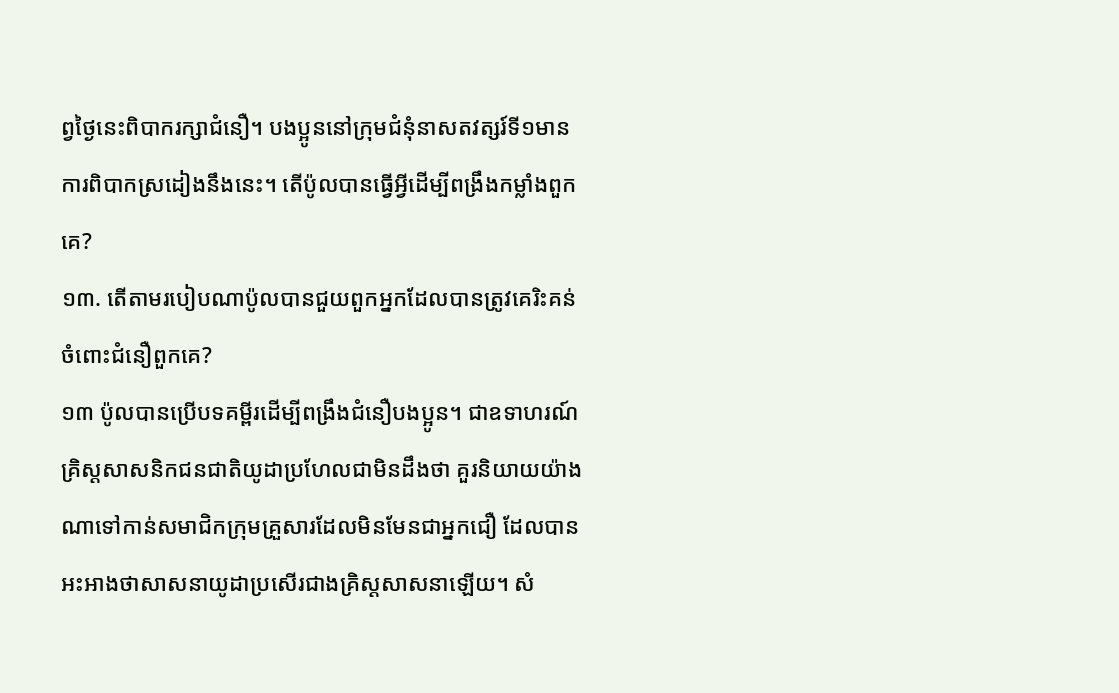ព្វថ្ងៃនេះពិបាករក្សាជំនឿ។ បងប្អូននៅក្រុមជំនុំនាសតវត្សរ៍ទី១មានការពិបាកស្រដៀងនឹងនេះ។ តើប៉ូលបានធ្វើអ្វីដើម្បីពង្រឹងកម្លាំងពួកគេ?
១៣. តើតាមរបៀបណាប៉ូលបានជួយពួកអ្នកដែលបានត្រូវគេរិះគន់ចំពោះជំនឿពួកគេ?
១៣ ប៉ូលបានប្រើបទគម្ពីរដើម្បីពង្រឹងជំនឿបងប្អូន។ ជាឧទាហរណ៍ គ្រិស្តសាសនិកជនជាតិយូដាប្រហែលជាមិនដឹងថា គួរនិយាយយ៉ាងណាទៅកាន់សមាជិកក្រុមគ្រួសារដែលមិនមែនជាអ្នកជឿ ដែលបានអះអាងថាសាសនាយូដាប្រសើរជាងគ្រិស្តសាសនាឡើយ។ សំ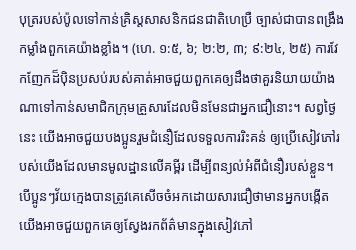បុត្ររបស់ប៉ូលទៅកាន់គ្រិស្តសាសនិកជនជាតិហេប្រឺ ច្បាស់ជាបានពង្រឹងកម្លាំងពួកគេយ៉ាងខ្លាំង។ (ហេ. ១:៥, ៦; ២:២, ៣; ៩:២៤, ២៥) ការវែកញែកដ៏ប៉ិនប្រសប់របស់គាត់អាចជួយពួកគេឲ្យដឹងថាគួរនិយាយយ៉ាងណាទៅកាន់សមាជិកក្រុមគ្រួសារដែលមិនមែនជាអ្នកជឿនោះ។ សព្វថ្ងៃនេះ យើងអាចជួយបងប្អូនរួមជំនឿដែលទទួលការរិះគន់ ឲ្យប្រើសៀវភៅរបស់យើងដែលមានមូលដ្ឋានលើគម្ពីរ ដើម្បីពន្យល់អំពីជំនឿរបស់ខ្លួន។ បើប្អូនៗវ័យក្មេងបានត្រូវគេសើចចំអកដោយសារជឿថាមានអ្នកបង្កើត យើងអាចជួយពួកគេឲ្យស្វែងរកព័ត៌មានក្នុងសៀវភៅ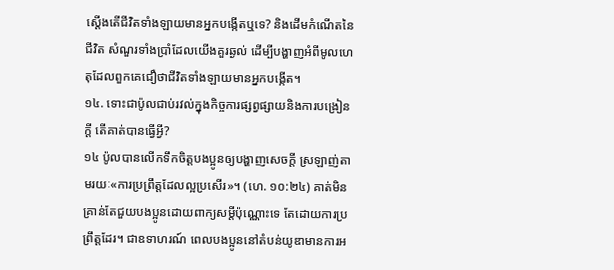ស្ដើងតើជីវិតទាំងឡាយមានអ្នកបង្កើតឬទេ? និងដើមកំណើតនៃជីវិត សំណួរទាំងប្រាំដែលយើងគួរឆ្ងល់ ដើម្បីបង្ហាញអំពីមូលហេតុដែលពួកគេជឿថាជីវិតទាំងឡាយមានអ្នកបង្កើត។
១៤. ទោះជាប៉ូលជាប់រវល់ក្នុងកិច្ចការផ្សព្វផ្សាយនិងការបង្រៀនក្ដី តើគាត់បានធ្វើអ្វី?
១៤ ប៉ូលបានលើកទឹកចិត្តបងប្អូនឲ្យបង្ហាញសេចក្ដី ស្រឡាញ់តាមរយៈ«ការប្រព្រឹត្តដែលល្អប្រសើរ»។ (ហេ. ១០:២៤) គាត់មិនគ្រាន់តែជួយបងប្អូនដោយពាក្យសម្ដីប៉ុណ្ណោះទេ តែដោយការប្រព្រឹត្តដែរ។ ជាឧទាហរណ៍ ពេលបងប្អូននៅតំបន់យូឌាមានការអ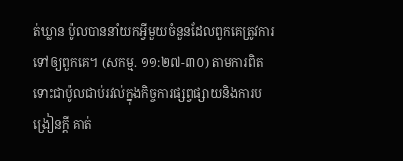ត់ឃ្លាន ប៉ូលបាននាំយកអ្វីមួយចំនួនដែលពួកគេត្រូវការទៅឲ្យពួកគេ។ (សកម្ម. ១១:២៧-៣០) តាមការពិត ទោះជាប៉ូលជាប់រវល់ក្នុងកិច្ចការផ្សព្វផ្សាយនិងការបង្រៀនក្ដី គាត់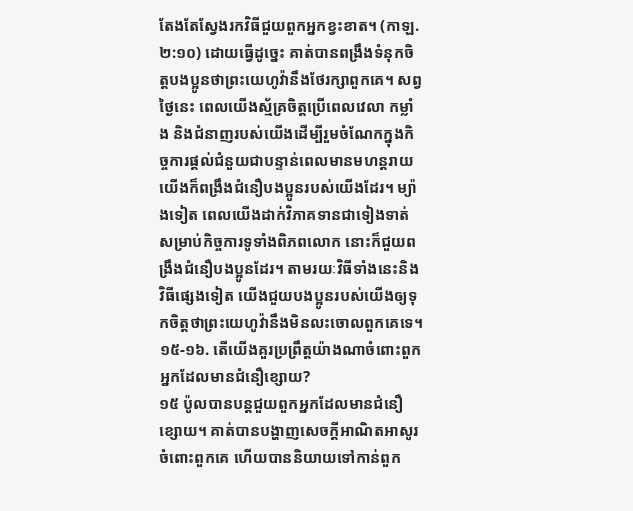តែងតែស្វែងរកវិធីជួយពួកអ្នកខ្វះខាត។ (កាឡ. ២:១០) ដោយធ្វើដូច្នេះ គាត់បានពង្រឹងទំនុកចិត្តបងប្អូនថាព្រះយេហូវ៉ានឹងថែរក្សាពួកគេ។ សព្វថ្ងៃនេះ ពេលយើងស្ម័គ្រចិត្តប្រើពេលវេលា កម្លាំង និងជំនាញរបស់យើងដើម្បីរួមចំណែកក្នុងកិច្ចការផ្ដល់ជំនួយជាបន្ទាន់ពេលមានមហន្តរាយ យើងក៏ពង្រឹងជំនឿបងប្អូនរបស់យើងដែរ។ ម្យ៉ាងទៀត ពេលយើងដាក់វិភាគទានជាទៀងទាត់សម្រាប់កិច្ចការទូទាំងពិភពលោក នោះក៏ជួយពង្រឹងជំនឿបងប្អូនដែរ។ តាមរយៈវិធីទាំងនេះនិងវិធីផ្សេងទៀត យើងជួយបងប្អូនរបស់យើងឲ្យទុកចិត្តថាព្រះយេហូវ៉ានឹងមិនលះចោលពួកគេទេ។
១៥-១៦. តើយើងគួរប្រព្រឹត្តយ៉ាងណាចំពោះពួកអ្នកដែលមានជំនឿខ្សោយ?
១៥ ប៉ូលបានបន្តជួយពួកអ្នកដែលមានជំនឿខ្សោយ។ គាត់បានបង្ហាញសេចក្ដីអាណិតអាសូរចំពោះពួកគេ ហើយបាននិយាយទៅកាន់ពួក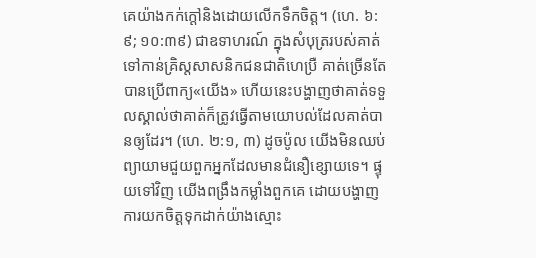គេយ៉ាងកក់ក្ដៅនិងដោយលើកទឹកចិត្ត។ (ហេ. ៦:៩; ១០:៣៩) ជាឧទាហរណ៍ ក្នុងសំបុត្ររបស់គាត់ទៅកាន់គ្រិស្តសាសនិកជនជាតិហេប្រឺ គាត់ច្រើនតែបានប្រើពាក្យ«យើង» ហើយនេះបង្ហាញថាគាត់ទទួលស្គាល់ថាគាត់ក៏ត្រូវធ្វើតាមយោបល់ដែលគាត់បានឲ្យដែរ។ (ហេ. ២:១, ៣) ដូចប៉ូល យើងមិនឈប់ព្យាយាមជួយពួកអ្នកដែលមានជំនឿខ្សោយទេ។ ផ្ទុយទៅវិញ យើងពង្រឹងកម្លាំងពួកគេ ដោយបង្ហាញការយកចិត្តទុកដាក់យ៉ាងស្មោះ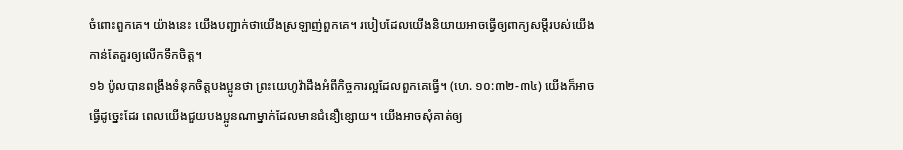ចំពោះពួកគេ។ យ៉ាងនេះ យើងបញ្ជាក់ថាយើងស្រឡាញ់ពួកគេ។ របៀបដែលយើងនិយាយអាចធ្វើឲ្យពាក្យសម្ដីរបស់យើងកាន់តែគួរឲ្យលើកទឹកចិត្ត។
១៦ ប៉ូលបានពង្រឹងទំនុកចិត្តបងប្អូនថា ព្រះយេហូវ៉ាដឹងអំពីកិច្ចការល្អដែលពួកគេធ្វើ។ (ហេ. ១០:៣២-៣៤) យើងក៏អាច ធ្វើដូច្នេះដែរ ពេលយើងជួយបងប្អូនណាម្នាក់ដែលមានជំនឿខ្សោយ។ យើងអាចសុំគាត់ឲ្យ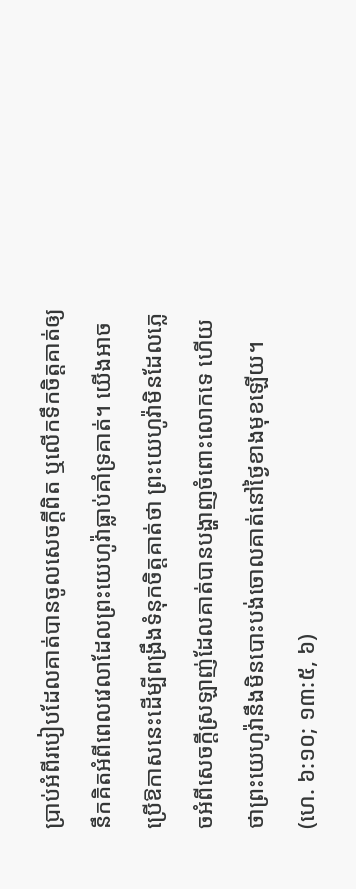ប្រាប់អំពីរបៀបដែលគាត់បានចូលសេចក្ដីពិត ឬលើកទឹកចិត្តគាត់ឲ្យនឹកគិតអំពីពេលវេលាដែលព្រះយេហូវ៉ាធ្លាប់គាំទ្រគាត់។ យើងអាចប្រើឱកាសនេះដើម្បីពង្រឹងទំនុកចិត្តគាត់ថា ព្រះយេហូវ៉ាមិនដែលភ្លេចអំពីសេចក្ដីស្រឡាញ់ដែលគាត់បានបង្ហាញចំពោះលោកទេ ហើយថាព្រះយេហូវ៉ានឹងមិនបោះបង់ចោលគាត់នៅថ្ងៃខាងមុខឡើយ។ (ហេ. ៦:១០; ១៣:៥, ៦)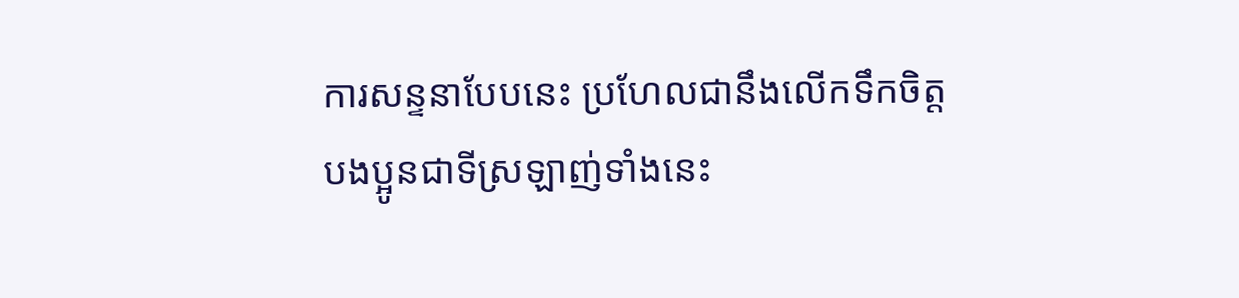ការសន្ទនាបែបនេះ ប្រហែលជានឹងលើកទឹកចិត្តបងប្អូនជាទីស្រឡាញ់ទាំងនេះ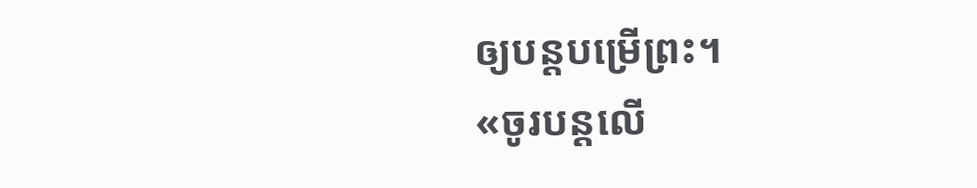ឲ្យបន្តបម្រើព្រះ។
«ចូរបន្តលើ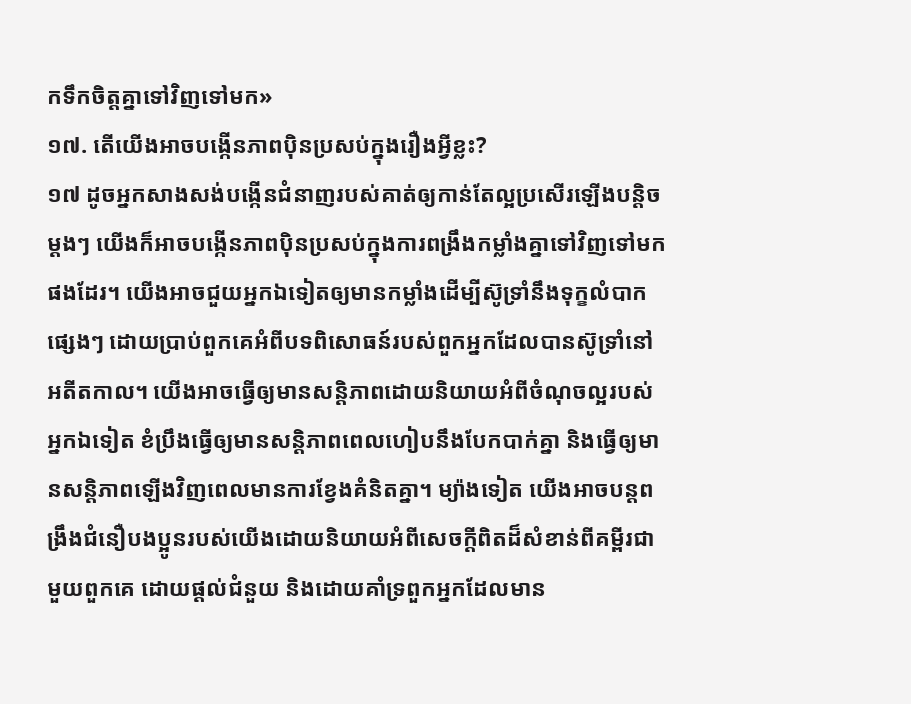កទឹកចិត្តគ្នាទៅវិញទៅមក»
១៧. តើយើងអាចបង្កើនភាពប៉ិនប្រសប់ក្នុងរឿងអ្វីខ្លះ?
១៧ ដូចអ្នកសាងសង់បង្កើនជំនាញរបស់គាត់ឲ្យកាន់តែល្អប្រសើរឡើងបន្តិចម្ដងៗ យើងក៏អាចបង្កើនភាពប៉ិនប្រសប់ក្នុងការពង្រឹងកម្លាំងគ្នាទៅវិញទៅមកផងដែរ។ យើងអាចជួយអ្នកឯទៀតឲ្យមានកម្លាំងដើម្បីស៊ូទ្រាំនឹងទុក្ខលំបាកផ្សេងៗ ដោយប្រាប់ពួកគេអំពីបទពិសោធន៍របស់ពួកអ្នកដែលបានស៊ូទ្រាំនៅអតីតកាល។ យើងអាចធ្វើឲ្យមានសន្តិភាពដោយនិយាយអំពីចំណុចល្អរបស់អ្នកឯទៀត ខំប្រឹងធ្វើឲ្យមានសន្តិភាពពេលហៀបនឹងបែកបាក់គ្នា និងធ្វើឲ្យមានសន្តិភាពឡើងវិញពេលមានការខ្វែងគំនិតគ្នា។ ម្យ៉ាងទៀត យើងអាចបន្តពង្រឹងជំនឿបងប្អូនរបស់យើងដោយនិយាយអំពីសេចក្ដីពិតដ៏សំខាន់ពីគម្ពីរជាមួយពួកគេ ដោយផ្ដល់ជំនួយ និងដោយគាំទ្រពួកអ្នកដែលមាន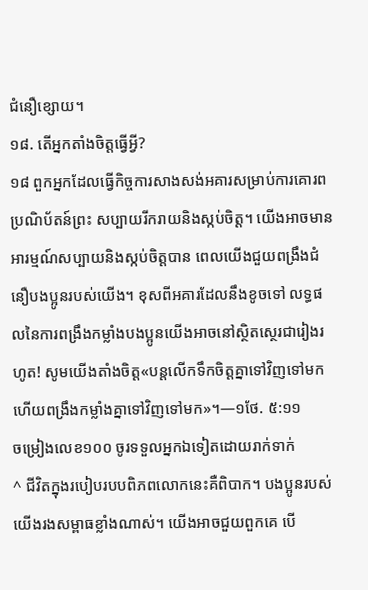ជំនឿខ្សោយ។
១៨. តើអ្នកតាំងចិត្តធ្វើអ្វី?
១៨ ពួកអ្នកដែលធ្វើកិច្ចការសាងសង់អគារសម្រាប់ការគោរពប្រណិប័តន៍ព្រះ សប្បាយរីករាយនិងស្កប់ចិត្ត។ យើងអាចមានអារម្មណ៍សប្បាយនិងស្កប់ចិត្តបាន ពេលយើងជួយពង្រឹងជំនឿបងប្អូនរបស់យើង។ ខុសពីអគារដែលនឹងខូចទៅ លទ្ធផលនៃការពង្រឹងកម្លាំងបងប្អូនយើងអាចនៅស្ថិតស្ថេរជារៀងរហូត! សូមយើងតាំងចិត្ត«បន្តលើកទឹកចិត្តគ្នាទៅវិញទៅមក ហើយពង្រឹងកម្លាំងគ្នាទៅវិញទៅមក»។—១ថែ. ៥:១១
ចម្រៀងលេខ១០០ ចូរទទួលអ្នកឯទៀតដោយរាក់ទាក់
^ ជីវិតក្នុងរបៀបរបបពិភពលោកនេះគឺពិបាក។ បងប្អូនរបស់យើងរងសម្ពាធខ្លាំងណាស់។ យើងអាចជួយពួកគេ បើ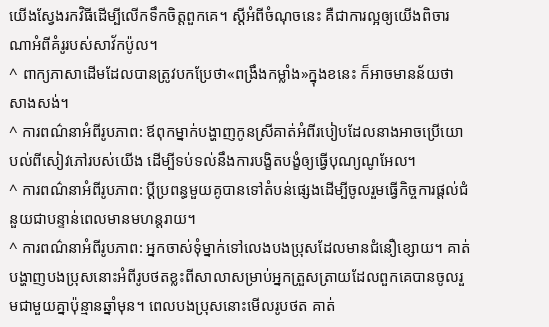យើងស្វែងរកវិធីដើម្បីលើកទឹកចិត្តពួកគេ។ ស្ដីអំពីចំណុចនេះ គឺជាការល្អឲ្យយើងពិចារណាអំពីគំរូរបស់សាវ័កប៉ូល។
^ ពាក្យភាសាដើមដែលបានត្រូវបកប្រែថា«ពង្រឹងកម្លាំង»ក្នុងខនេះ ក៏អាចមានន័យថាសាងសង់។
^ ការពណ៌នាអំពីរូបភាព: ឪពុកម្នាក់បង្ហាញកូនស្រីគាត់អំពីរបៀបដែលនាងអាចប្រើយោបល់ពីសៀវភៅរបស់យើង ដើម្បីទប់ទល់នឹងការបង្ខិតបង្ខំឲ្យធ្វើបុណ្យណូអែល។
^ ការពណ៌នាអំពីរូបភាព: ប្ដីប្រពន្ធមួយគូបានទៅតំបន់ផ្សេងដើម្បីចូលរួមធ្វើកិច្ចការផ្ដល់ជំនួយជាបន្ទាន់ពេលមានមហន្តរាយ។
^ ការពណ៌នាអំពីរូបភាព: អ្នកចាស់ទុំម្នាក់ទៅលេងបងប្រុសដែលមានជំនឿខ្សោយ។ គាត់បង្ហាញបងប្រុសនោះអំពីរូបថតខ្លះពីសាលាសម្រាប់អ្នកត្រួសត្រាយដែលពួកគេបានចូលរួមជាមួយគ្នាប៉ុន្មានឆ្នាំមុន។ ពេលបងប្រុសនោះមើលរូបថត គាត់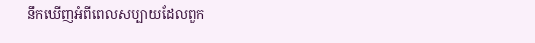នឹកឃើញអំពីពេលសប្បាយដែលពួក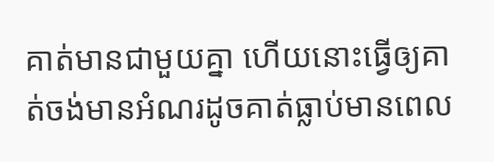គាត់មានជាមួយគ្នា ហើយនោះធ្វើឲ្យគាត់ចង់មានអំណរដូចគាត់ធ្លាប់មានពេល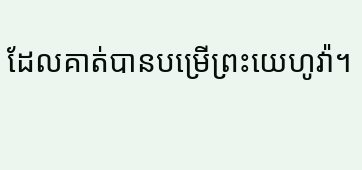ដែលគាត់បានបម្រើព្រះយេហូវ៉ា។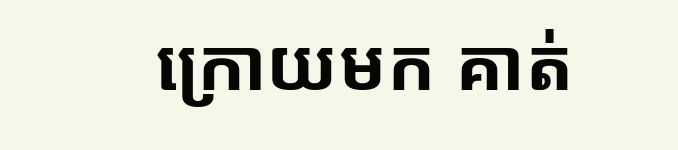ក្រោយមក គាត់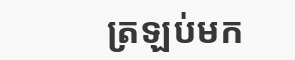ត្រឡប់មក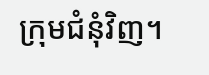ក្រុមជំនុំវិញ។